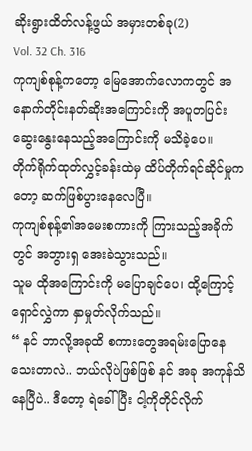ဆိုးရွားထိတ်လန့်ဖွယ် အမှားတစ်ခု(2)
Vol. 32 Ch. 316
ကုကျစ်စုန့်ကတော့ မြေအောက်လောကတွင် အနောက်တိုင်းနတ်ဆိုးအကြောင်းကို အပူတပြင်းဆွေးနွေးနေသည့်အကြောင်းကို မသိခဲ့ပေ။
တိုက်ရိုက်ထုတ်လွှင့်ခန်းထဲမှ ထိပ်တိုက်ရင်ဆိုင်မှုကတော့ ဆက်ဖြစ်ပွားနေလေပြီ။
ကုကျစ်စုန့်၏အမေးစကားကို ကြားသည့်အခိုက်တွင် အဘွားရှ အေးခဲသွားသည်။
သူမ ထိုအကြောင်းကို မပြောချင်ပေ၊ ထို့ကြောင့် ရှောင်လွှဲကာ နှာမှုတ်လိုက်သည်။
“ နင် ဘာလို့အခုထိ စကားတွေအရမ်းပြောနေသေးတာလဲ.. ဘယ်လိုပဲဖြစ်ဖြစ် နင် အခု အကုန်သိနေပြီပဲ.. ဒီတော့ ရဲခေါ်ပြီး ငါ့ကိုတိုင်လိုက်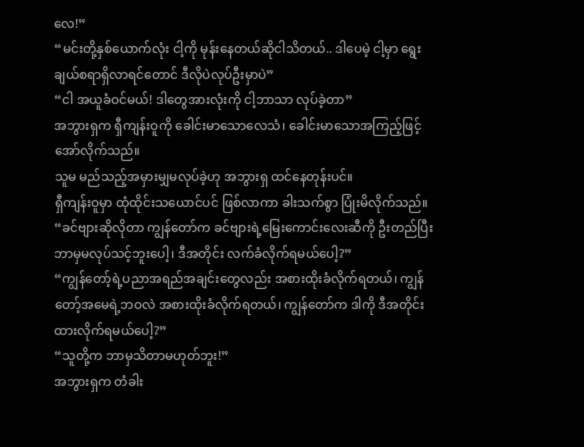လေ!”
“မင်းတို့နှစ်ယောက်လုံး ငါ့ကို မုန်းနေတယ်ဆိုငါသိတယ်.. ဒါပေမဲ့ ငါ့မှာ ရွေးချယ်စရာရှိလာရင်တောင် ဒီလိုပဲလုပ်ဦးမှာပဲ”
“ငါ အယူခံဝင်မယ်! ဒါတွေအားလုံးကို ငါ့ဘာသာ လုပ်ခဲ့တာ”
အဘွားရှက ရှီကျန်းဝူကို ခေါင်းမာသောလေသံ၊ ခေါင်းမာသောအကြည့်ဖြင့် အော်လိုက်သည်။
သူမ မည်သည့်အမှားမျှမလုပ်ခဲ့ဟု အဘွားရှ ထင်နေတုန်းပင်။
ရှီကျန်းဝူမှာ ထုံထိုင်းသယောင်ပင် ဖြစ်လာကာ ခါးသက်စွာ ပြုံးမိလိုက်သည်။
“ခင်ဗျားဆိုလိုတာ ကျွန်တော်က ခင်ဗျားရဲ့မြေးကောင်းလေးဆီကို ဦးတည်ပြီးဘာမှမလုပ်သင့်ဘူးပေါ့၊ ဒီအတိုင်း လက်ခံလိုက်ရမယ်ပေါ့?”
“ကျွန်တော့်ရဲ့ပညာအရည်အချင်းတွေလည်း အစားထိုးခံလိုက်ရတယ်၊ ကျွန်တော့်အမေရဲ့ဘဝလဲ အစားထိုးခံလိုက်ရတယ်၊ ကျွန်တော်က ဒါကို ဒီအတိုင်းထားလိုက်ရမယ်ပေါ့?”
“သူတို့က ဘာမှသိတာမဟုတ်ဘူး!”
အဘွားရှက တံခါး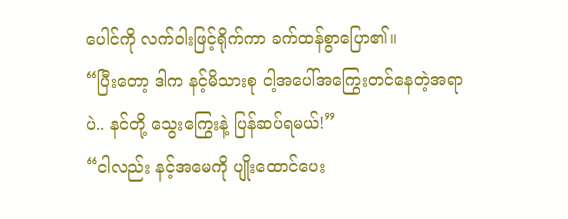ပေါင်ကို လက်ဝါးဖြင့်ရိုက်ကာ ခက်ထန်စွာပြော၏။
“ပြီးတော့ ဒါက နင့်မိသားစု ငါ့အပေါ်အကြွေးတင်နေတဲ့အရာပဲ.. နင်တို့ သွေးကြွေးနဲ့ ပြန်ဆပ်ရမယ်!”
“ငါလည်း နင့်အမေကို ပျိုးထောင်ပေး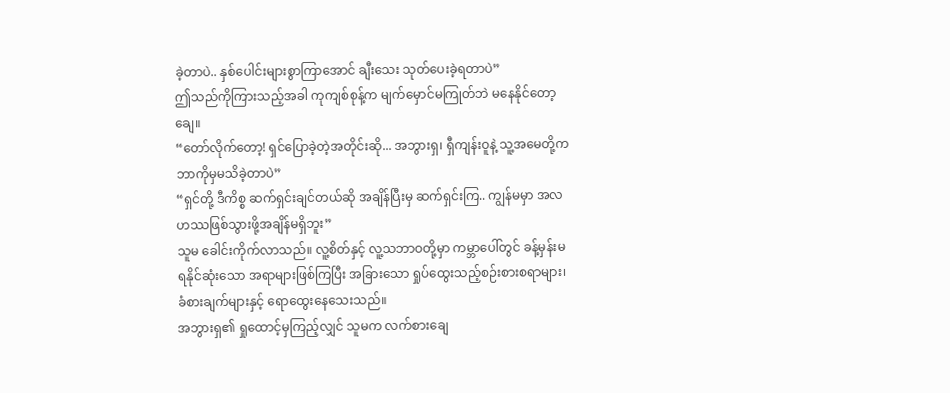ခဲ့တာပဲ.. နှစ်ပေါင်းများစွာကြာအောင် ချီးသေး သုတ်ပေးခဲ့ရတာပဲ”
ဤသည်ကိုကြားသည့်အခါ ကုကျစ်စုန့်က မျက်မှောင်မကြုတ်ဘဲ မနေနိုင်တော့ချေ။
“တော်လိုက်တော့! ရှင်ပြောခဲ့တဲ့အတိုင်းဆို... အဘွားရှ၊ ရှီကျန်းဝူနဲ့ သူ့အမေတို့က ဘာကိုမှမသိခဲ့တာပဲ”
“ရှင်တို့ ဒီကိစ္စ ဆက်ရှင်းချင်တယ်ဆို အချိန်ပြီးမှ ဆက်ရှင်းကြ.. ကျွန်မမှာ အလဟဿဖြစ်သွားဖို့အချိန်မရှိဘူး”
သူမ ခေါင်းကိုက်လာသည်။ လူ့စိတ်နှင့် လူ့သဘာဝတို့မှာ ကမ္ဘာပေါ်တွင် ခန့်မှန်းမရနိုင်ဆုံးသော အရာများဖြစ်ကြပြီး အခြားသော ရှုပ်ထွေးသည့်စဉ်းစားစရာများ၊ ခံစားချက်များနှင့် ရောထွေးနေသေးသည်။
အဘွားရှ၏ ရှုထောင့်မှကြည့်လျှင် သူမက လက်စားချေ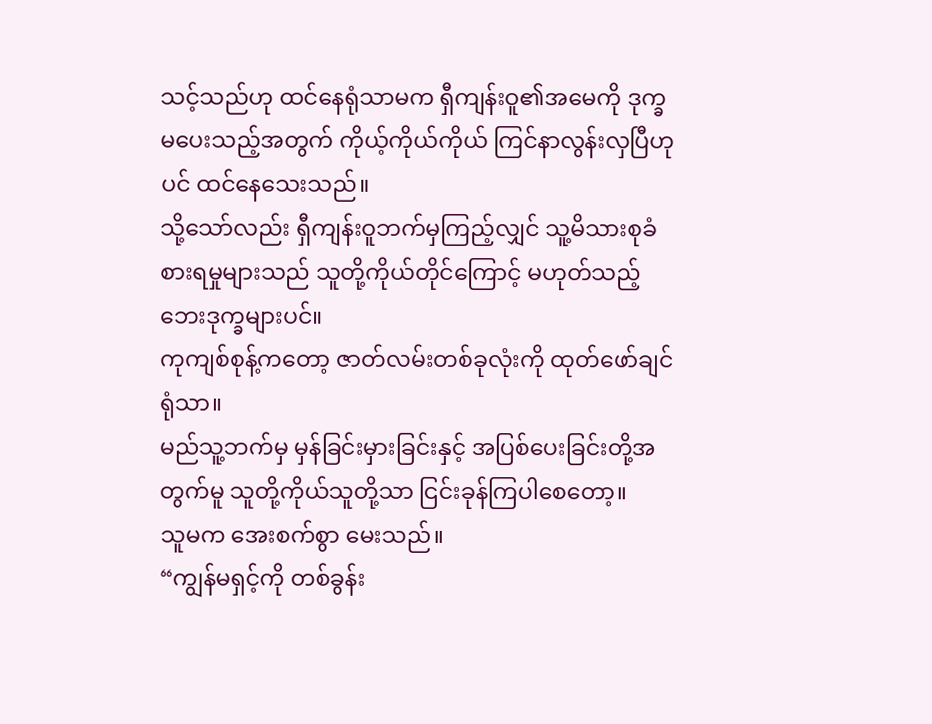သင့်သည်ဟု ထင်နေရုံသာမက ရှီကျန်းဝူ၏အမေကို ဒုက္ခမပေးသည့်အတွက် ကိုယ့်ကိုယ်ကိုယ် ကြင်နာလွန်းလှပြီဟုပင် ထင်နေသေးသည်။
သို့သော်လည်း ရှီကျန်းဝူဘက်မှကြည့်လျှင် သူ့မိသားစုခံစားရမှုများသည် သူတို့ကိုယ်တိုင်ကြောင့် မဟုတ်သည့်ဘေးဒုက္ခများပင်။
ကုကျစ်စုန့်ကတော့ ဇာတ်လမ်းတစ်ခုလုံးကို ထုတ်ဖော်ချင်ရုံသာ။
မည်သူ့ဘက်မှ မှန်ခြင်းမှားခြင်းနှင့် အပြစ်ပေးခြင်းတို့အတွက်မူ သူတို့ကိုယ်သူတို့သာ ငြင်းခုန်ကြပါစေတော့။
သူမက အေးစက်စွာ မေးသည်။
“ကျွန်မရှင့်ကို တစ်ခွန်း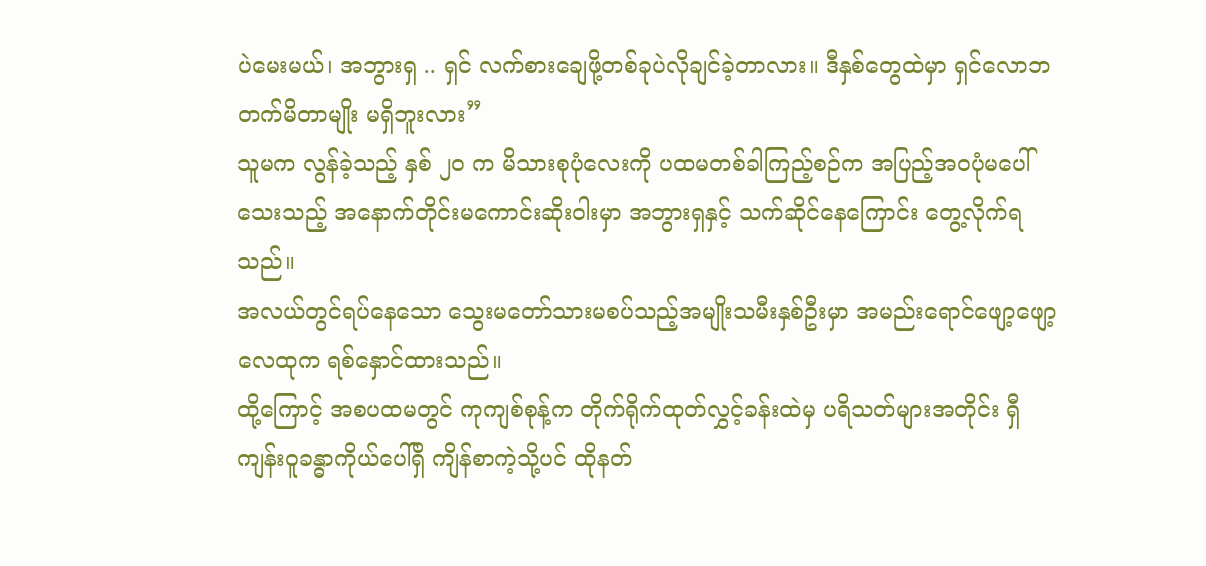ပဲမေးမယ်၊ အဘွားရှ .. ရှင် လက်စားချေဖို့တစ်ခုပဲလိုချင်ခဲ့တာလား။ ဒီနှစ်တွေထဲမှာ ရှင်လောဘတက်မိတာမျိုး မရှိဘူးလား”
သူမက လွန်ခဲ့သည့် နှစ် ၂၀ က မိသားစုပုံလေးကို ပထမတစ်ခါကြည့်စဉ်က အပြည့်အဝပုံမပေါ်သေးသည့် အနောက်တိုင်းမကောင်းဆိုးဝါးမှာ အဘွားရှနှင့် သက်ဆိုင်နေကြောင်း တွေ့လိုက်ရသည်။
အလယ်တွင်ရပ်နေသော သွေးမတော်သားမစပ်သည့်အမျိုးသမီးနှစ်ဦးမှာ အမည်းရောင်ဖျော့ဖျော့လေထုက ရစ်နှောင်ထားသည်။
ထို့ကြောင့် အစပထမတွင် ကုကျစ်စုန့်က တိုက်ရိုက်ထုတ်လွှင့်ခန်းထဲမှ ပရိသတ်များအတိုင်း ရှီကျန်းဝူခန္ဓာကိုယ်ပေါ်ရှိ ကျိန်စာကဲ့သို့ပင် ထိုနတ်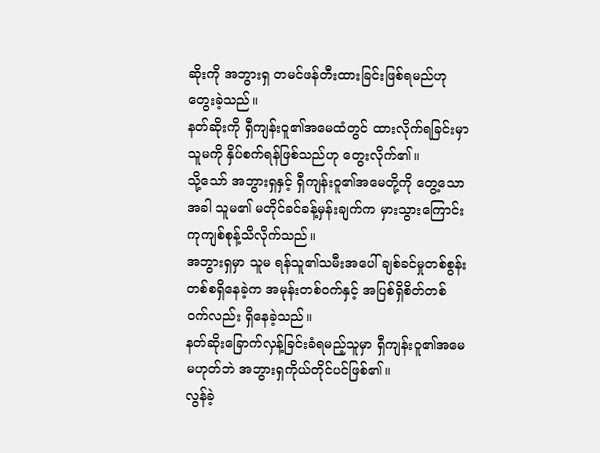ဆိုးကို အဘွားရှ တမင်ဖန်တီးထားခြင်းဖြစ်ရမည်ဟု တွေးခဲ့သည်။
နတ်ဆိုးကို ရှီကျန်းဝူ၏အမေထံတွင် ထားလိုက်ရခြင်းမှာ သူမကို နှိပ်စက်ရန်ဖြစ်သည်ဟု တွေးလိုက်၏။
သို့သော် အဘွားရှနှင့် ရှီကျန်းဝူ၏အမေတို့ကို တွေ့သောအခါ သူမ၏ မတိုင်ခင်ခန့်မှန်းချက်က မှားသွားကြောင်း ကုကျစ်စုန့်သိလိုက်သည်။
အဘွားရှမှာ သူမ ရန်သူ၏သမီးအပေါ် ချစ်ခင်မှုတစ်စွန်းတစ်စရှိနေခဲ့က အမုန်းတစ်ဝက်နှင့် အပြစ်ရှိစိတ်တစ်ဝက်လည်း ရှိနေခဲ့သည်။
နတ်ဆိုးခြောက်လှန့်ခြင်းခံရမည့်သူမှာ ရှီကျန်းဝူ၏အမေ မဟုတ်ဘဲ အဘွားရှကိုယ်တိုင်ပင်ဖြစ်၏။
လွန်ခဲ့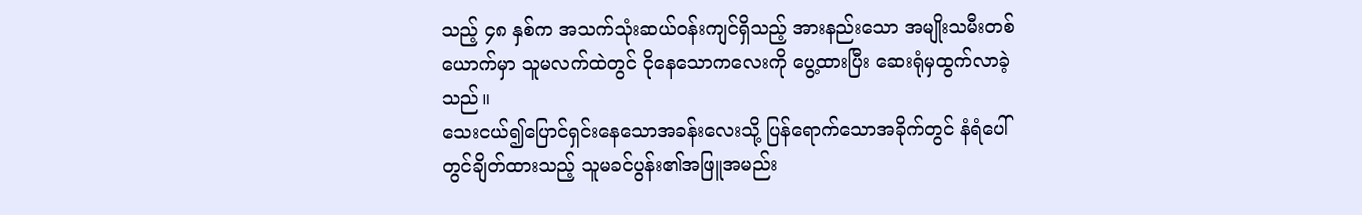သည့် ၄၈ နှစ်က အသက်သုံးဆယ်ဝန်းကျင်ရှိသည့် အားနည်းသော အမျိုးသမီးတစ်ယောက်မှာ သူမလက်ထဲတွင် ငိုနေသောကလေးကို ပွေ့ထားပြီး ဆေးရုံမှထွက်လာခဲ့သည်။
သေးငယ်၍ပြောင်ရှင်းနေသောအခန်းလေးသို့ ပြန်ရောက်သောအခိုက်တွင် နံရံပေါ်တွင်ချိတ်ထားသည့် သူမခင်ပွန်း၏အဖြူအမည်း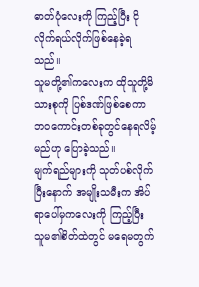ဓာတ်ပုံလေးကို ကြည့်ပြီး ငိုလိုက်ရယ်လိုက်ဖြစ်နေခဲ့ရသည်။
သူမတို့၏ကလေးက ထိုသူတို့မိသားစုကို ပြစ်ဒဏ်ဖြစ်စေကာ ဘဝကောင်းတစ်ခုတွင်နေရလိမ့်မည်ဟု ပြောခဲ့သည်။
မျက်ရည်များကို သုတ်ပစ်လိုက်ပြီးနောက် အမျိုးသမီးက အိပ်ရာပေါ်မှကလေးကို ကြည့်ပြီး သူမ၏စိတ်ထဲတွင် မရေမတွက်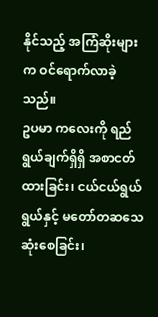နိုင်သည့် အကြံဆိုးများက ဝင်ရောက်လာခဲ့သည်။
ဥပမာ ကလေးကို ရည်ရွယ်ချက်ရှိရှိ အစာငတ်ထားခြင်း၊ ငယ်ငယ်ရွယ်ရွယ်နှင့် မတော်တဆသေဆုံးစေခြင်း၊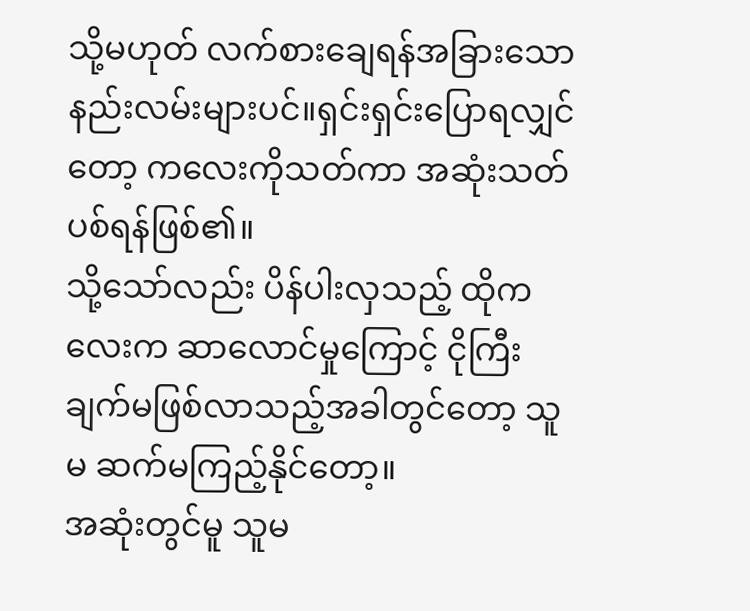သို့မဟုတ် လက်စားချေရန်အခြားသောနည်းလမ်းများပင်။ရှင်းရှင်းပြောရလျှင်တော့ ကလေးကိုသတ်ကာ အဆုံးသတ်ပစ်ရန်ဖြစ်၏။
သို့သော်လည်း ပိန်ပါးလှသည့် ထိုကလေးက ဆာလောင်မှုကြောင့် ငိုကြီးချက်မဖြစ်လာသည့်အခါတွင်တော့ သူမ ဆက်မကြည့်နိုင်တော့။
အဆုံးတွင်မူ သူမ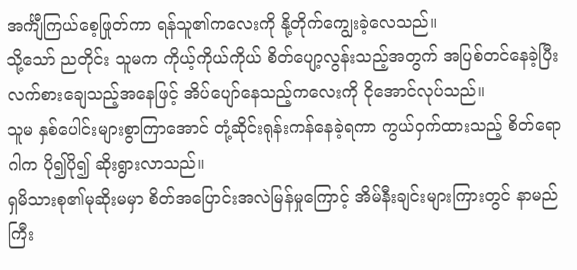အင်္ကျီကြယ်စေ့ဖြုတ်ကာ ရန်သူ၏ကလေးကို နို့တိုက်ကျွေးခဲ့လေသည်။
သို့သော် ညတိုင်း သူမက ကိုယ့်ကိုယ်ကိုယ် စိတ်ပျော့လွန်းသည့်အတွက် အပြစ်တင်နေခဲ့ပြီး လက်စားချေသည့်အနေဖြင့် အိပ်ပျော်နေသည့်ကလေးကို ငိုအောင်လုပ်သည်။
သူမ နှစ်ပေါင်းများစွာကြာအောင် တုံ့ဆိုင်းရုန်းကန်နေခဲ့ရကာ ကွယ်ဝှက်ထားသည့် စိတ်ရောဂါက ပို၍ပို၍ ဆိုးရွားလာသည်။
ရှမိသားစု၏မုဆိုးမမှာ စိတ်အပြောင်းအလဲမြန်မှုကြောင့် အိမ်နီးချင်းများကြားတွင် နာမည်ကြီး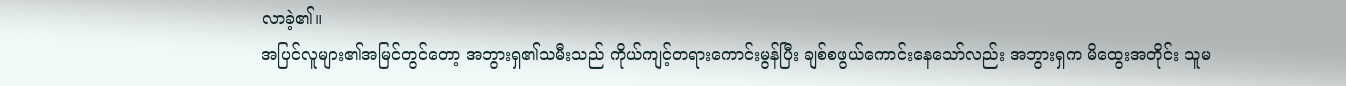လာခဲ့၏။
အပြင်လူများ၏အမြင်တွင်တော့ အဘွားရှ၏သမီးသည် ကိုယ်ကျင့်တရားကောင်းမွန်ပြီး ချစ်စဖွယ်ကောင်းနေသော်လည်း အဘွားရှက မိထွေးအတိုင်း သူမ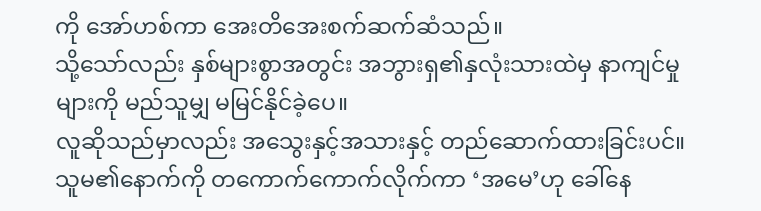ကို အော်ဟစ်ကာ အေးတိအေးစက်ဆက်ဆံသည်။
သို့သော်လည်း နှစ်များစွာအတွင်း အဘွားရှ၏နှလုံးသားထဲမှ နာကျင်မှုများကို မည်သူမျှ မမြင်နိုင်ခဲ့ပေ။
လူဆိုသည်မှာလည်း အသွေးနှင့်အသားနှင့် တည်ဆောက်ထားခြင်းပင်။
သူမ၏နောက်ကို တကောက်ကောက်လိုက်ကာ ‘အမေ’ဟု ခေါ်နေ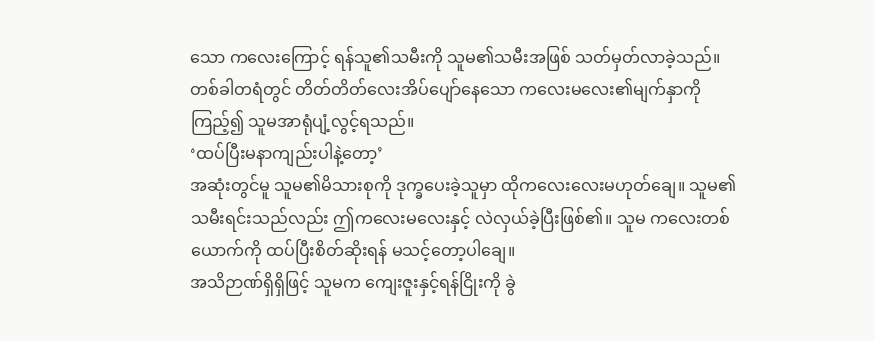သော ကလေးကြောင့် ရန်သူ၏သမီးကို သူမ၏သမီးအဖြစ် သတ်မှတ်လာခဲ့သည်။
တစ်ခါတရံတွင် တိတ်တိတ်လေးအိပ်ပျော်နေသော ကလေးမလေး၏မျက်နှာကို ကြည့်၍ သူမအာရုံပျံ့လွင့်ရသည်။
‘ထပ်ပြီးမနာကျည်းပါနဲ့တော့’
အဆုံးတွင်မူ သူမ၏မိသားစုကို ဒုက္ခပေးခဲ့သူမှာ ထိုကလေးလေးမဟုတ်ချေ။ သူမ၏ သမီးရင်းသည်လည်း ဤကလေးမလေးနှင့် လဲလှယ်ခဲ့ပြီးဖြစ်၏။ သူမ ကလေးတစ်ယောက်ကို ထပ်ပြီးစိတ်ဆိုးရန် မသင့်တော့ပါချေ။
အသိဉာဏ်ရှိရှိဖြင့် သူမက ကျေးဇူးနှင့်ရန်ငြိုးကို ခွဲ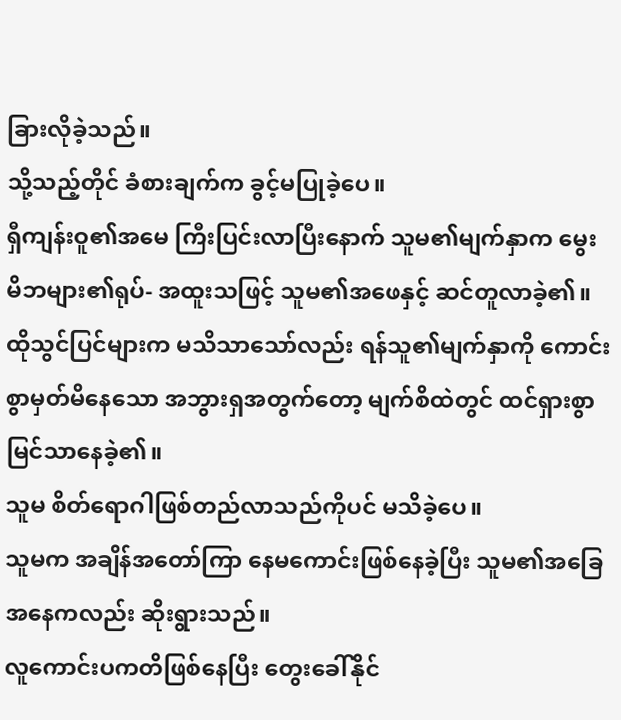ခြားလိုခဲ့သည်။
သို့သည့်တိုင် ခံစားချက်က ခွင့်မပြုခဲ့ပေ။
ရှီကျန်းဝူ၏အမေ ကြီးပြင်းလာပြီးနောက် သူမ၏မျက်နှာက မွေးမိဘများ၏ရုပ်- အထူးသဖြင့် သူမ၏အဖေနှင့် ဆင်တူလာခဲ့၏။
ထိုသွင်ပြင်များက မသိသာသော်လည်း ရန်သူ၏မျက်နှာကို ကောင်းစွာမှတ်မိနေသော အဘွားရှအတွက်တော့ မျက်စိထဲတွင် ထင်ရှားစွာ မြင်သာနေခဲ့၏။
သူမ စိတ်ရောဂါဖြစ်တည်လာသည်ကိုပင် မသိခဲ့ပေ။
သူမက အချိန်အတော်ကြာ နေမကောင်းဖြစ်နေခဲ့ပြီး သူမ၏အခြေအနေကလည်း ဆိုးရွားသည်။
လူကောင်းပကတိဖြစ်နေပြီး တွေးခေါ်နိုင်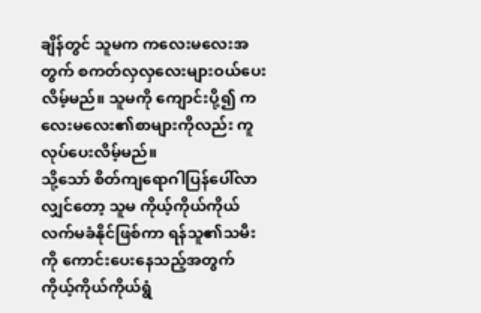ချိန်တွင် သူမက ကလေးမလေးအတွက် စကတ်လှလှလေးများဝယ်ပေးလိမ့်မည်။ သူမကို ကျောင်းပို့၍ ကလေးမလေး၏စာများကိုလည်း ကူလုပ်ပေးလိမ့်မည်။
သို့သော် စိတ်ကျရောဂါပြန်ပေါ်လာလျှင်တော့ သူမ ကိုယ့်ကိုယ်ကိုယ် လက်မခံနိုင်ဖြစ်ကာ ရန်သူ၏သမီးကို ကောင်းပေးနေသည့်အတွက် ကိုယ့်ကိုယ်ကိုယ်ရွံ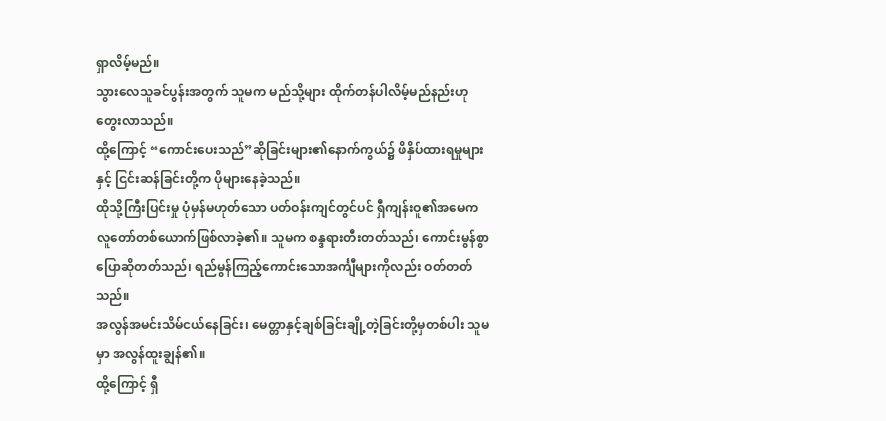ရှာလိမ့်မည်။
သွားလေသူခင်ပွန်းအတွက် သူမက မည်သို့များ ထိုက်တန်ပါလိမ့်မည်နည်းဟု တွေးလာသည်။
ထို့ကြောင့် “ကောင်းပေးသည်”ဆိုခြင်းများ၏နောက်ကွယ်၌ ဖိနှိပ်ထားရမှုများနှင့် ငြင်းဆန်ခြင်းတို့က ပိုများနေခဲ့သည်။
ထိုသို့ကြီးပြင်းမှု ပုံမှန်မဟုတ်သော ပတ်ဝန်းကျင်တွင်ပင် ရှီကျန်းဝူ၏အမေက လူတော်တစ်ယောက်ဖြစ်လာခဲ့၏။ သူမက စန္ဒရားတီးတတ်သည်၊ ကောင်းမွန်စွာပြောဆိုတတ်သည်၊ ရည်မွန်ကြည့်ကောင်းသောအင်္ကျီများကိုလည်း ဝတ်တတ်သည်။
အလွန်အမင်းသိမ်ငယ်နေခြင်း၊ မေတ္တာနှင့်ချစ်ခြင်းချို့တဲ့ခြင်းတို့မှတစ်ပါး သူမမှာ အလွန်ထူးချွန်၏။
ထို့ကြောင့် ရှီ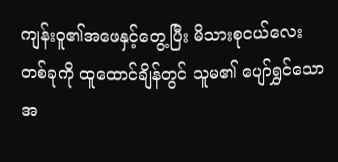ကျန်းဝူ၏အဖေနှင့်တွေ့ပြီး မိသားစုငယ်လေးတစ်ခုကို ထူထောင်ချိန်တွင် သူမ၏ ပျော်ရွှင်သောအ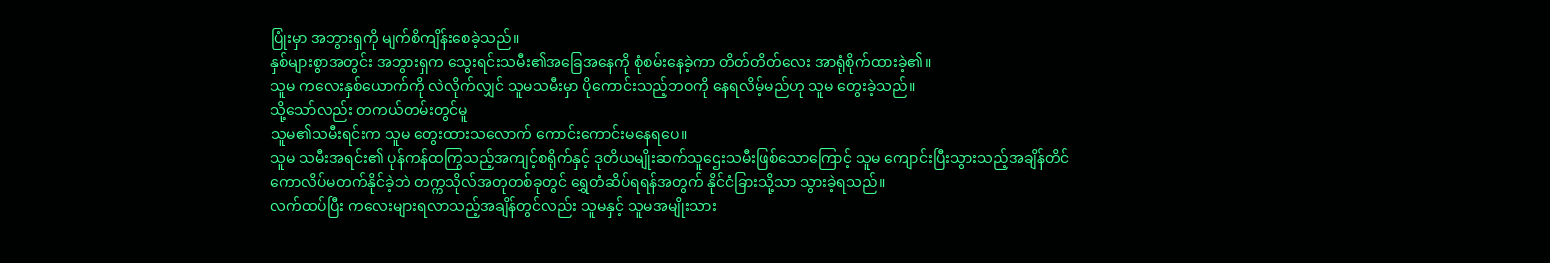ပြုံးမှာ အဘွားရှကို မျက်စိကျိန်းစေခဲ့သည်။
နှစ်များစွာအတွင်း အဘွားရှက သွေးရင်းသမီး၏အခြေအနေကို စုံစမ်းနေခဲ့ကာ တိတ်တိတ်လေး အာရုံစိုက်ထားခဲ့၏။
သူမ ကလေးနှစ်ယောက်ကို လဲလိုက်လျှင် သူမသမီးမှာ ပိုကောင်းသည့်ဘဝကို နေရလိမ့်မည်ဟု သူမ တွေးခဲ့သည်။
သို့သော်လည်း တကယ်တမ်းတွင်မူ
သူမ၏သမီးရင်းက သူမ တွေးထားသလောက် ကောင်းကောင်းမနေရပေ။
သူမ သမီးအရင်း၏ ပုန်ကန်ထကြွသည့်အကျင့်စရိုက်နှင့် ဒုတိယမျိုးဆက်သူဌေးသမီးဖြစ်သောကြောင့် သူမ ကျောင်းပြီးသွားသည့်အချိန်တိင် ကောလိပ်မတက်နိုင်ခဲ့ဘဲ တက္ကသိုလ်အတုတစ်ခုတွင် ရွှေတံဆိပ်ရရန်အတွက် နိုင်ငံခြားသို့သာ သွားခဲ့ရသည်။
လက်ထပ်ပြီး ကလေးများရလာသည့်အချိန်တွင်လည်း သူမနှင့် သူမအမျိုးသား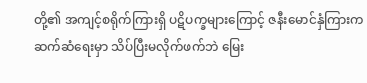တို့၏ အကျင့်စရိုက်ကြားရှိ ပဋိပက္ခများကြောင့် ဇနီးမောင်နှံကြားကဆက်ဆံရေးမှာ သိပ်ပြီးမလိုက်ဖက်ဘဲ မြေး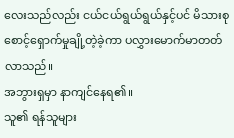လေးသည်လည်း ငယ်ငယ်ရွယ်ရွယ်နှင့်ပင် မိသားစုစောင့်ရှောက်မှုချို့တဲ့ခဲ့ကာ ပလွှားမောက်မာတတ်လာသည်။
အဘွားရှမှာ နာကျင်နေရ၏။
သူ၏ ရန်သူများ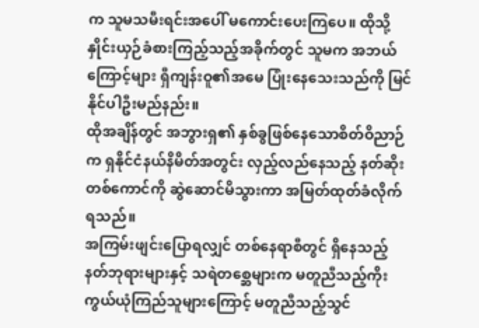က သူမသမီးရင်းအပေါ် မကောင်းပေးကြပေ။ ထိုသို့နှိုင်းယှဉ်ခံစားကြည့်သည့်အခိုက်တွင် သူမက အဘယ်ကြောင့်များ ရှီကျန်းဝူ၏အမေ ပြုံးနေသေးသည်ကို မြင်နိုင်ပါဦးမည်နည်း။
ထိုအချိန်တွင် အဘွားရှ၏ နှစ်ခွဖြစ်နေသောစိတ်ဝိညာဉ်က ရှနိုင်ငံနယ်နိမိတ်အတွင်း လှည့်လည်နေသည့် နတ်ဆိုးတစ်ကောင်ကို ဆွဲဆောင်မိသွားကာ အမြတ်ထုတ်ခံလိုက်ရသည်။
အကြမ်းဖျင်းပြောရလျှင် တစ်နေရာစီတွင် ရှိနေသည့် နတ်ဘုရားများနှင့် သရဲတစ္ဆေများက မတူညီသည့်ကိုးကွယ်ယုံကြည်သူများကြောင့် မတူညီသည့်သွင်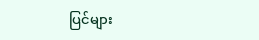ပြင်များ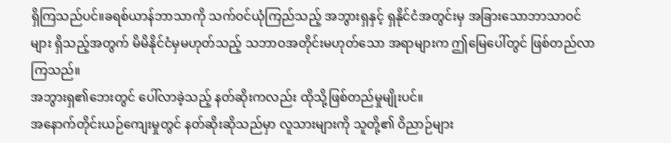ရှိကြသည်ပင်။ခရစ်ယာန်ဘာသာကို သက်ဝင်ယုံကြည်သည့် အဘွားရှနှင့် ရှနိုင်ငံအတွင်းမှ အခြားသောဘာသာဝင်များ ရှိသည့်အတွက် မိမိနိုင်ငံမှမဟုတ်သည့် သဘာဝအတိုင်းမဟုတ်သော အရာများက ဤမြေပေါ်တွင် ဖြစ်တည်လာကြသည်။
အဘွားရှ၏ဘေးတွင် ပေါ်လာခဲ့သည့် နတ်ဆိုးကလည်း ထိုသို့ဖြစ်တည်မှုမျိုးပင်။
အနောက်တိုင်းယဉ်ကျေးမှုတွင် နတ်ဆိုးဆိုသည်မှာ လူသားများကို သူတို့၏ ဝိညာဉ်များ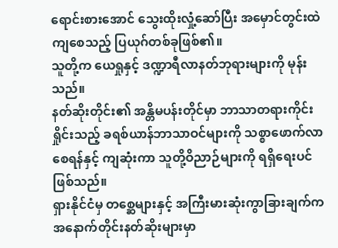ရောင်းစားအောင် သွေးထိုးလှုံ့ဆော်ပြီး အမှောင်တွင်းထဲကျစေသည့် ပြယုဂ်တစ်ခုဖြစ်၏။
သူတို့က ယေရှုနှင့် ဒဏ္ဍာရီလာနတ်ဘုရားများကို မုန်းသည်။
နတ်ဆိုးတိုင်း၏ အန္တိမပန်းတိုင်မှာ ဘာသာတရားကိုင်းရှိုင်းသည့် ခရစ်ယာန်ဘာသာဝင်များကို သစ္စာဖောက်လာစေရန်နှင့် ကျဆုံးကာ သူတို့ဝိညာဉ်များကို ရရှိရေးပင်ဖြစ်သည်။
ရှားနိုင်ငံမှ တစ္ဆေများနှင့် အကြီးမားဆုံးကွာခြားချက်က အနောက်တိုင်းနတ်ဆိုးများမှာ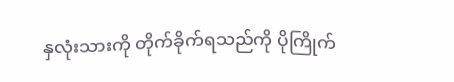နှလုံးသားကို တိုက်ခိုက်ရသည်ကို ပိုကြိုက်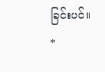ခြင်းပင်။
*